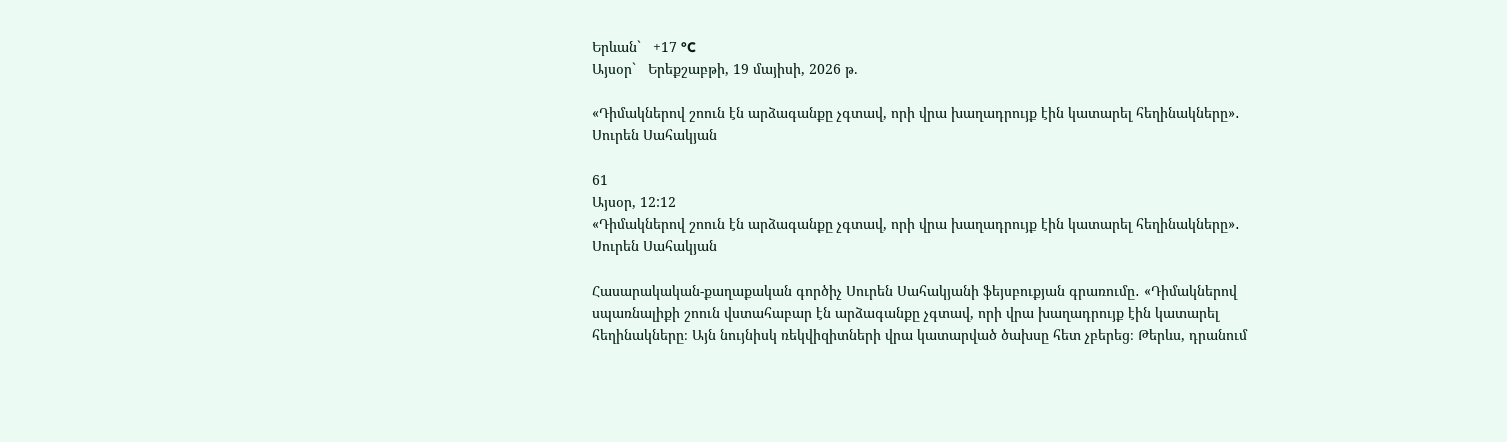Երևան`   +17 °C
Այսօր`   Երեքշաբթի, 19 մայիսի, 2026 թ.

«Դիմակներով շոուն էն արձագանքը չգտավ, որի վրա խաղադրույք էին կատարել հեղինակները»․ Սուրեն Սահակյան

61
Այսօր, 12:12
«Դիմակներով շոուն էն արձագանքը չգտավ, որի վրա խաղադրույք էին կատարել հեղինակները»․ Սուրեն Սահակյան

Հասարակական-քաղաքական գործիչ Սուրեն Սահակյանի ֆեյսբուքյան գրառումը․ «Դիմակներով սպառնալիքի շոուն վստահաբար էն արձագանքը չգտավ, որի վրա խաղադրույք էին կատարել հեղինակները։ Այն նույնիսկ ռեկվիզիտների վրա կատարված ծախսը հետ չբերեց։ Թերևս, դրանում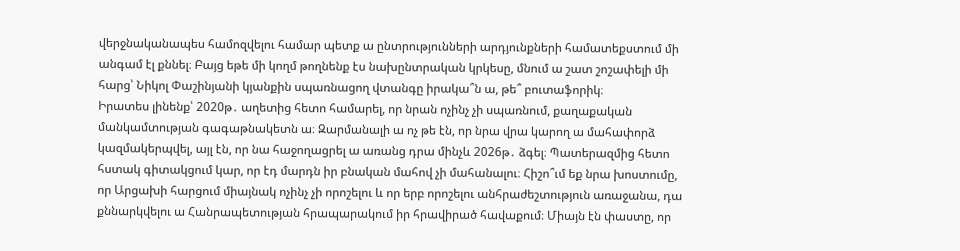վերջնականապես համոզվելու համար պետք ա ընտրությունների արդյունքների համատեքստում մի անգամ էլ քննել։ Բայց եթե մի կողմ թողնենք էս նախընտրական կրկեսը, մնում ա շատ շոշափելի մի հարց՝ Նիկոլ Փաշինյանի կյանքին սպառնացող վտանգը իրակա՞ն ա, թե՞ բուտաֆորիկ։
Իրատես լինենք՝ 2020թ․ աղետից հետո համարել, որ նրան ոչինչ չի սպառնում, քաղաքական մանկամտության գագաթնակետն ա։ Զարմանալի ա ոչ թե էն, որ նրա վրա կարող ա մահափորձ կազմակերպվել, այլ էն, որ նա հաջողացրել ա առանց դրա մինչև 2026թ․ ձգել։ Պատերազմից հետո հստակ գիտակցում կար, որ էդ մարդն իր բնական մահով չի մահանալու։ Հիշո՞ւմ եք նրա խոստումը, որ Արցախի հարցում միայնակ ոչինչ չի որոշելու և որ երբ որոշելու անհրաժեշտություն առաջանա, դա քննարկվելու ա Հանրապետության հրապարակում իր հրավիրած հավաքում։ Միայն էն փաստը, որ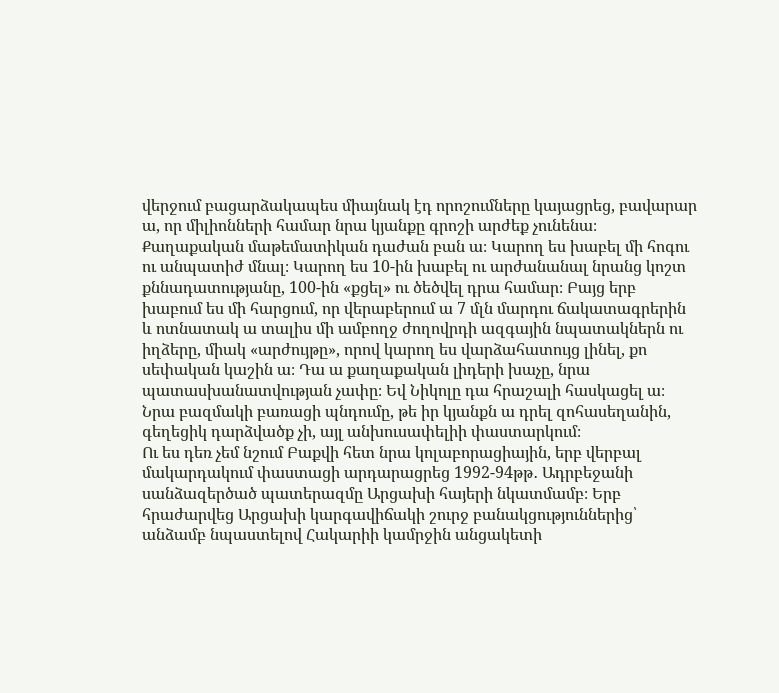վերջում բացարձակապես միայնակ էդ որոշումները կայացրեց, բավարար ա, որ միլիոնների համար նրա կյանքը գրոշի արժեք չունենա։
Քաղաքական մաթեմատիկան դաժան բան ա։ Կարող ես խաբել մի հոգու ու անպատիժ մնալ։ Կարող ես 10-ին խաբել ու արժանանալ նրանց կոշտ քննադատությանը, 100-ին «քցել» ու ծեծվել դրա համար։ Բայց երբ խաբում ես մի հարցում, որ վերաբերում ա 7 մլն մարդու ճակատագրերին և ոտնատակ ա տալիս մի ամբողջ ժողովրդի ազգային նպատակներն ու իղձերը, միակ «արժույթը», որով կարող ես վարձահատույց լինել, քո սեփական կաշին ա։ Դա ա քաղաքական լիդերի խաչը, նրա պատասխանատվության չափը։ Եվ Նիկոլը դա հրաշալի հասկացել ա։ Նրա բազմակի բառացի պնդումը, թե իր կյանքն ա դրել զոհասեղանին, գեղեցիկ դարձվածք չի, այլ անխուսափելիի փաստարկում։
Ու ես դեռ չեմ նշում Բաքվի հետ նրա կոլաբորացիային, երբ վերբալ մակարդակում փաստացի արդարացրեց 1992-94թթ․ Ադրբեջանի սանձազերծած պատերազմը Արցախի հայերի նկատմամբ։ Երբ հրաժարվեց Արցախի կարգավիճակի շուրջ բանակցություններից՝ անձամբ նպաստելով Հակարիի կամրջին անցակետի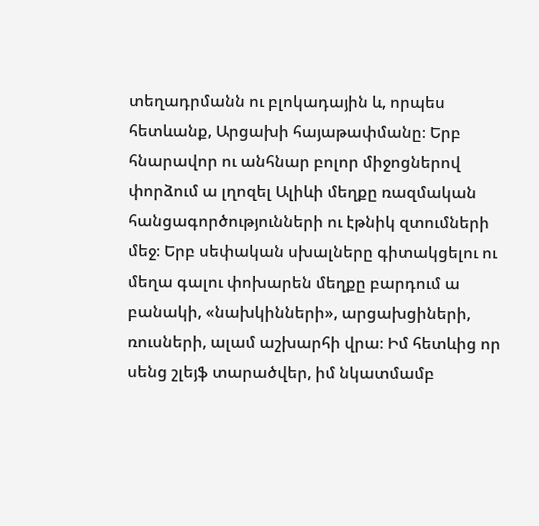տեղադրմանն ու բլոկադային և, որպես հետևանք, Արցախի հայաթափմանը։ Երբ հնարավոր ու անհնար բոլոր միջոցներով փորձում ա լղոզել Ալիևի մեղքը ռազմական հանցագործությունների ու էթնիկ զտումների մեջ։ Երբ սեփական սխալները գիտակցելու ու մեղա գալու փոխարեն մեղքը բարդում ա բանակի, «նախկինների», արցախցիների, ռուսների, ալամ աշխարհի վրա։ Իմ հետևից որ սենց շլեյֆ տարածվեր, իմ նկատմամբ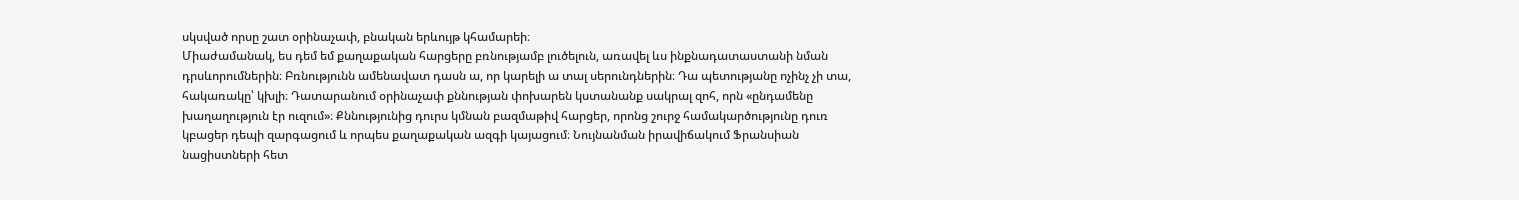սկսված որսը շատ օրինաչափ, բնական երևույթ կհամարեի։
Միաժամանակ, ես դեմ եմ քաղաքական հարցերը բռնությամբ լուծելուն, առավել ևս ինքնադատաստանի նման դրսևորումներին։ Բռնությունն ամենավատ դասն ա, որ կարելի ա տալ սերունդներին։ Դա պետությանը ոչինչ չի տա, հակառակը՝ կխլի։ Դատարանում օրինաչափ քննության փոխարեն կստանանք սակրալ զոհ, որն «ընդամենը խաղաղություն էր ուզում»։ Քննությունից դուրս կմնան բազմաթիվ հարցեր, որոնց շուրջ համակարծությունը դուռ կբացեր դեպի զարգացում և որպես քաղաքական ազգի կայացում։ Նույնանման իրավիճակում Ֆրանսիան նացիստների հետ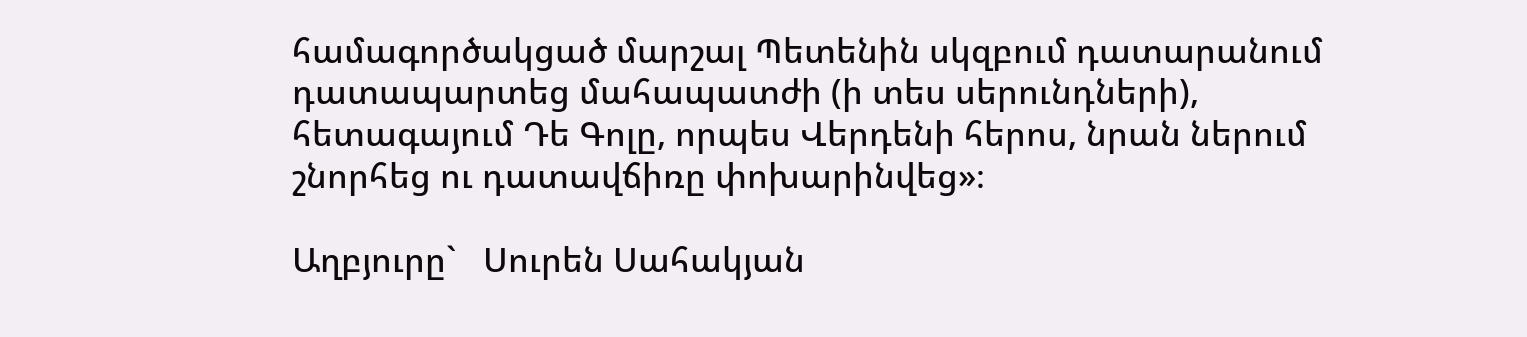համագործակցած մարշալ Պետենին սկզբում դատարանում դատապարտեց մահապատժի (ի տես սերունդների), հետագայում Դե Գոլը, որպես Վերդենի հերոս, նրան ներում շնորհեց ու դատավճիռը փոխարինվեց»։

Աղբյուրը`   Սուրեն Սահակյան